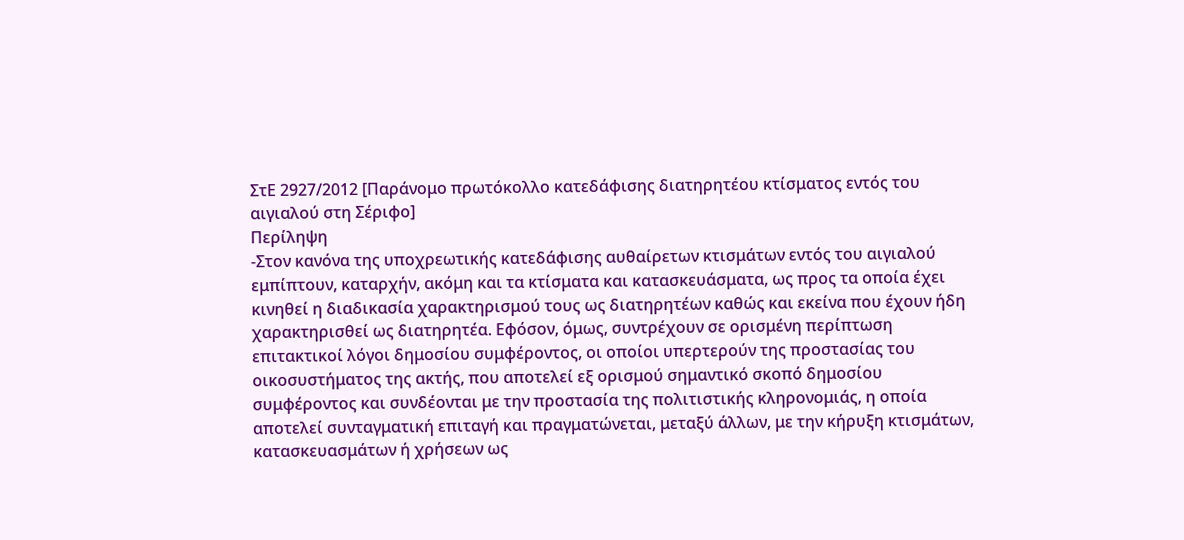ΣτΕ 2927/2012 [Παράνομο πρωτόκολλο κατεδάφισης διατηρητέου κτίσματος εντός του αιγιαλού στη Σέριφο]
Περίληψη
-Στον κανόνα της υποχρεωτικής κατεδάφισης αυθαίρετων κτισμάτων εντός του αιγιαλού εμπίπτουν, καταρχήν, ακόμη και τα κτίσματα και κατασκευάσματα, ως προς τα οποία έχει κινηθεί η διαδικασία χαρακτηρισμού τους ως διατηρητέων καθώς και εκείνα που έχουν ήδη χαρακτηρισθεί ως διατηρητέα. Εφόσον, όμως, συντρέχουν σε ορισμένη περίπτωση επιτακτικοί λόγοι δημοσίου συμφέροντος, οι οποίοι υπερτερούν της προστασίας του οικοσυστήματος της ακτής, που αποτελεί εξ ορισμού σημαντικό σκοπό δημοσίου συμφέροντος και συνδέονται με την προστασία της πολιτιστικής κληρονομιάς, η οποία αποτελεί συνταγματική επιταγή και πραγματώνεται, μεταξύ άλλων, με την κήρυξη κτισμάτων, κατασκευασμάτων ή χρήσεων ως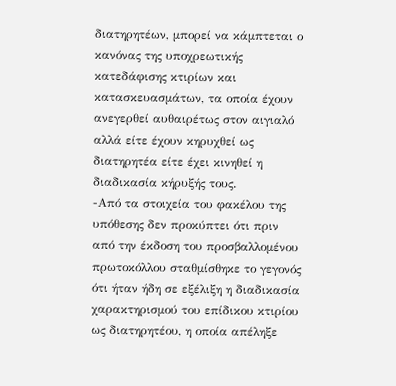διατηρητέων, μπορεί να κάμπτεται ο κανόνας της υποχρεωτικής κατεδάφισης κτιρίων και κατασκευασμάτων, τα οποία έχουν ανεγερθεί αυθαιρέτως στον αιγιαλό αλλά είτε έχουν κηρυχθεί ως διατηρητέα είτε έχει κινηθεί η διαδικασία κήρυξής τους.
-Από τα στοιχεία του φακέλου της υπόθεσης δεν προκύπτει ότι πριν από την έκδοση του προσβαλλομένου πρωτοκόλλου σταθμίσθηκε το γεγονός ότι ήταν ήδη σε εξέλιξη η διαδικασία χαρακτηρισμού του επίδικου κτιρίου ως διατηρητέου, η οποία απέληξε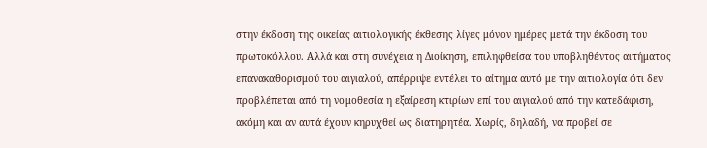στην έκδοση της οικείας αιτιολογικής έκθεσης λίγες μόνον ημέρες μετά την έκδοση του πρωτοκόλλου. Αλλά και στη συνέχεια η Διοίκηση, επιληφθείσα του υποβληθέντος αιτήματος επανακαθορισμού του αιγιαλού, απέρριψε εντέλει το αίτημα αυτό με την αιτιολογία ότι δεν προβλέπεται από τη νομοθεσία η εξαίρεση κτιρίων επί του αιγιαλού από την κατεδάφιση, ακόμη και αν αυτά έχουν κηρυχθεί ως διατηρητέα. Χωρίς, δηλαδή, να προβεί σε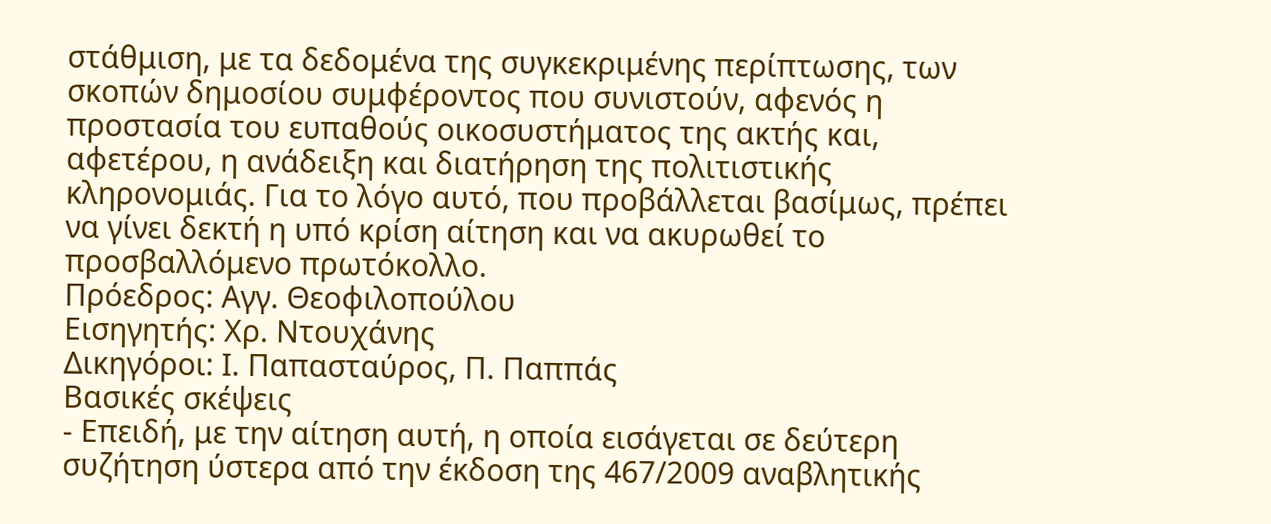στάθμιση, με τα δεδομένα της συγκεκριμένης περίπτωσης, των σκοπών δημοσίου συμφέροντος που συνιστούν, αφενός η προστασία του ευπαθούς οικοσυστήματος της ακτής και, αφετέρου, η ανάδειξη και διατήρηση της πολιτιστικής κληρονομιάς. Για το λόγο αυτό, που προβάλλεται βασίμως, πρέπει να γίνει δεκτή η υπό κρίση αίτηση και να ακυρωθεί το προσβαλλόμενο πρωτόκολλο.
Πρόεδρος: Αγγ. Θεοφιλοπούλου
Εισηγητής: Χρ. Ντουχάνης
Δικηγόροι: Ι. Παπασταύρος, Π. Παππάς
Βασικές σκέψεις
- Επειδή, με την αίτηση αυτή, η οποία εισάγεται σε δεύτερη συζήτηση ύστερα από την έκδοση της 467/2009 αναβλητικής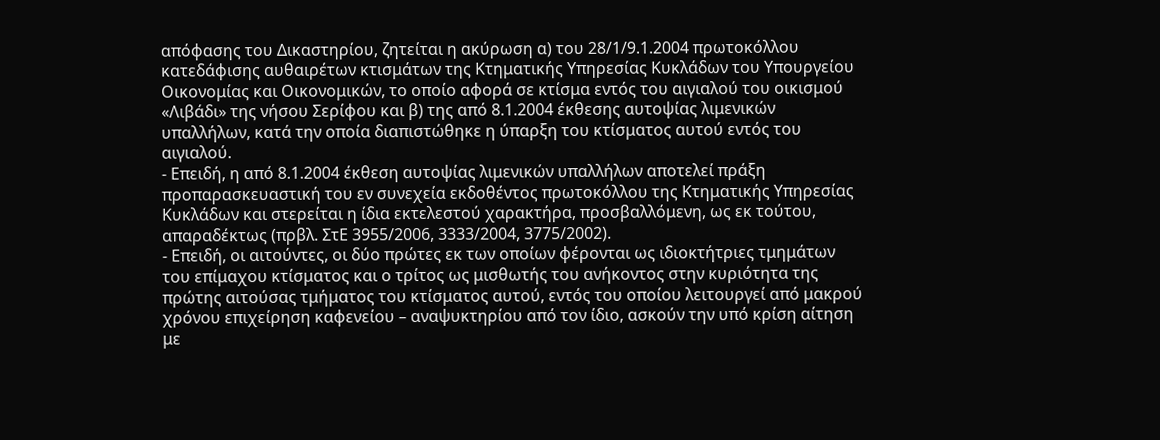απόφασης του Δικαστηρίου, ζητείται η ακύρωση α) του 28/1/9.1.2004 πρωτοκόλλου κατεδάφισης αυθαιρέτων κτισμάτων της Κτηματικής Υπηρεσίας Κυκλάδων του Υπουργείου Οικονομίας και Οικονομικών, το οποίο αφορά σε κτίσμα εντός του αιγιαλού του οικισμού «Λιβάδι» της νήσου Σερίφου και β) της από 8.1.2004 έκθεσης αυτοψίας λιμενικών υπαλλήλων, κατά την οποία διαπιστώθηκε η ύπαρξη του κτίσματος αυτού εντός του αιγιαλού.
- Επειδή, η από 8.1.2004 έκθεση αυτοψίας λιμενικών υπαλλήλων αποτελεί πράξη προπαρασκευαστική του εν συνεχεία εκδοθέντος πρωτοκόλλου της Κτηματικής Υπηρεσίας Κυκλάδων και στερείται η ίδια εκτελεστού χαρακτήρα, προσβαλλόμενη, ως εκ τούτου, απαραδέκτως (πρβλ. ΣτΕ 3955/2006, 3333/2004, 3775/2002).
- Επειδή, οι αιτούντες, οι δύο πρώτες εκ των οποίων φέρονται ως ιδιοκτήτριες τμημάτων του επίμαχου κτίσματος και ο τρίτος ως μισθωτής του ανήκοντος στην κυριότητα της πρώτης αιτούσας τμήματος του κτίσματος αυτού, εντός του οποίου λειτουργεί από μακρού χρόνου επιχείρηση καφενείου – αναψυκτηρίου από τον ίδιο, ασκούν την υπό κρίση αίτηση με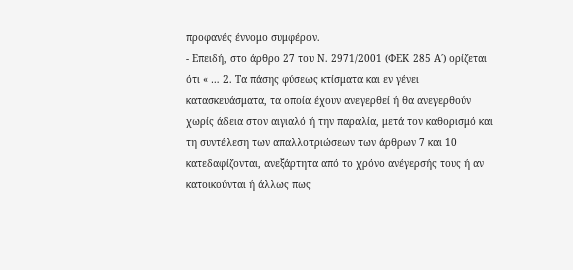προφανές έννομο συμφέρον.
- Επειδή, στο άρθρο 27 του Ν. 2971/2001 (ΦΕΚ 285 Α΄) ορίζεται ότι « … 2. Τα πάσης φύσεως κτίσματα και εν γένει κατασκευάσματα, τα οποία έχουν ανεγερθεί ή θα ανεγερθούν χωρίς άδεια στον αιγιαλό ή την παραλία, μετά τον καθορισμό και τη συντέλεση των απαλλοτριώσεων των άρθρων 7 και 10 κατεδαφίζονται, ανεξάρτητα από το χρόνο ανέγερσής τους ή αν κατοικούνται ή άλλως πως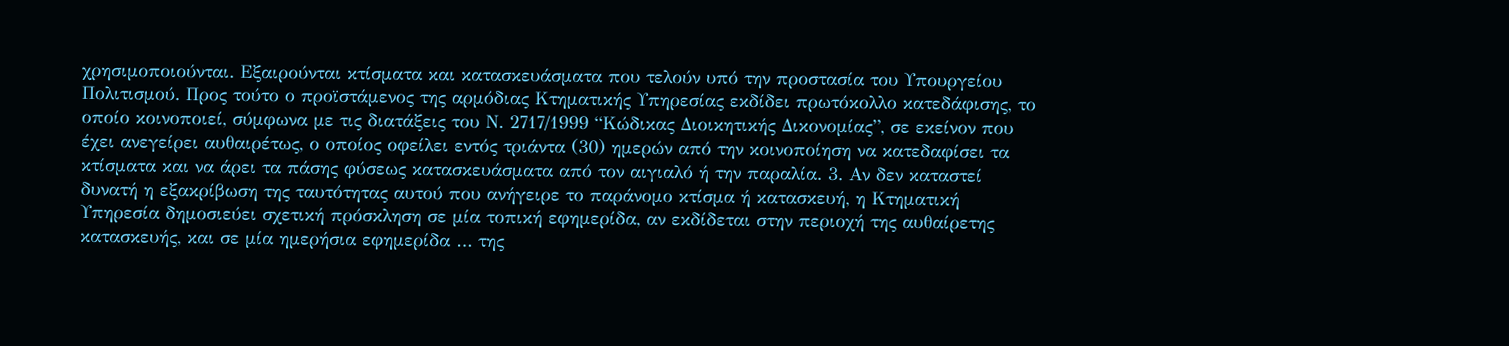χρησιμοποιούνται. Εξαιρούνται κτίσματα και κατασκευάσματα που τελούν υπό την προστασία του Υπουργείου Πολιτισμού. Προς τούτο ο προϊστάμενος της αρμόδιας Κτηματικής Υπηρεσίας εκδίδει πρωτόκολλο κατεδάφισης, το οποίο κοινοποιεί, σύμφωνα με τις διατάξεις του Ν. 2717/1999 “Κώδικας Διοικητικής Δικονομίας”, σε εκείνον που έχει ανεγείρει αυθαιρέτως, ο οποίος οφείλει εντός τριάντα (30) ημερών από την κοινοποίηση να κατεδαφίσει τα κτίσματα και να άρει τα πάσης φύσεως κατασκευάσματα από τον αιγιαλό ή την παραλία. 3. Αν δεν καταστεί δυνατή η εξακρίβωση της ταυτότητας αυτού που ανήγειρε το παράνομο κτίσμα ή κατασκευή, η Κτηματική Υπηρεσία δημοσιεύει σχετική πρόσκληση σε μία τοπική εφημερίδα, αν εκδίδεται στην περιοχή της αυθαίρετης κατασκευής, και σε μία ημερήσια εφημερίδα … της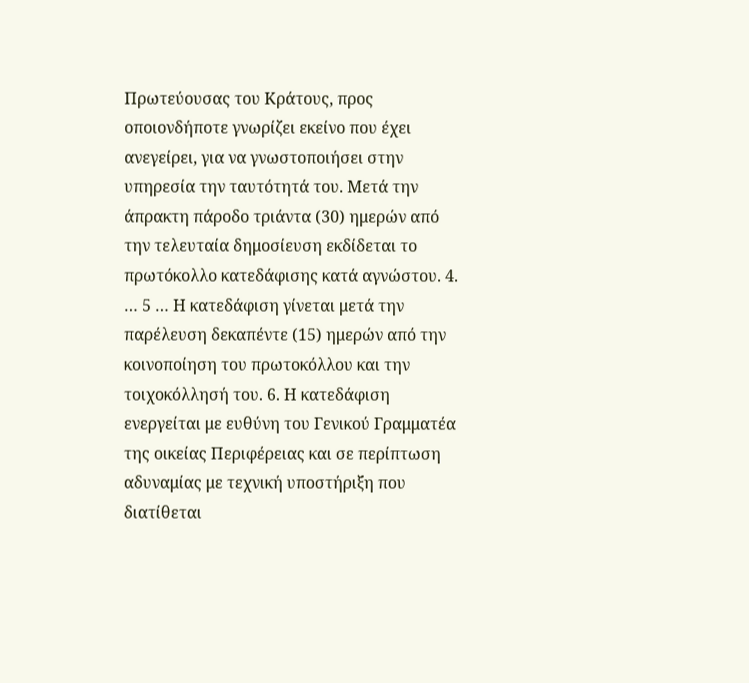Πρωτεύουσας του Κράτους, προς οποιονδήποτε γνωρίζει εκείνο που έχει ανεγείρει, για να γνωστοποιήσει στην υπηρεσία την ταυτότητά του. Μετά την άπρακτη πάροδο τριάντα (30) ημερών από την τελευταία δημοσίευση εκδίδεται το πρωτόκολλο κατεδάφισης κατά αγνώστου. 4. … 5 … Η κατεδάφιση γίνεται μετά την παρέλευση δεκαπέντε (15) ημερών από την κοινοποίηση του πρωτοκόλλου και την τοιχοκόλλησή του. 6. Η κατεδάφιση ενεργείται με ευθύνη του Γενικού Γραμματέα της οικείας Περιφέρειας και σε περίπτωση αδυναμίας με τεχνική υποστήριξη που διατίθεται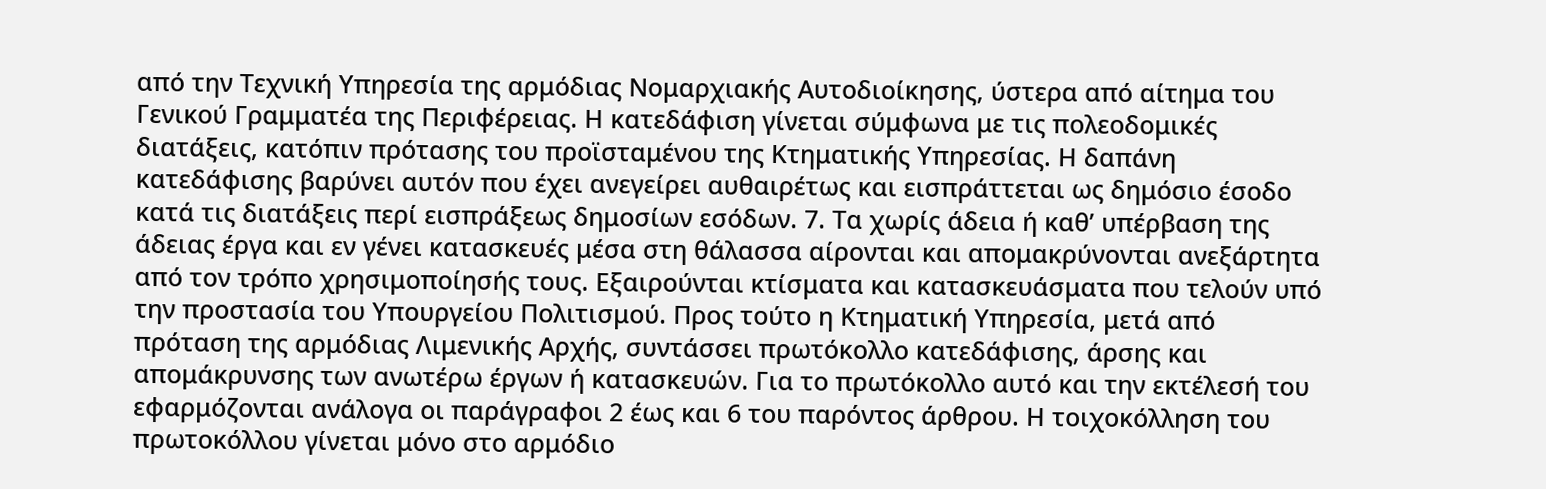από την Τεχνική Υπηρεσία της αρμόδιας Νομαρχιακής Αυτοδιοίκησης, ύστερα από αίτημα του Γενικού Γραμματέα της Περιφέρειας. Η κατεδάφιση γίνεται σύμφωνα με τις πολεοδομικές διατάξεις, κατόπιν πρότασης του προϊσταμένου της Κτηματικής Υπηρεσίας. Η δαπάνη κατεδάφισης βαρύνει αυτόν που έχει ανεγείρει αυθαιρέτως και εισπράττεται ως δημόσιο έσοδο κατά τις διατάξεις περί εισπράξεως δημοσίων εσόδων. 7. Τα χωρίς άδεια ή καθ’ υπέρβαση της άδειας έργα και εν γένει κατασκευές μέσα στη θάλασσα αίρονται και απομακρύνονται ανεξάρτητα από τον τρόπο χρησιμοποίησής τους. Εξαιρούνται κτίσματα και κατασκευάσματα που τελούν υπό την προστασία του Υπουργείου Πολιτισμού. Προς τούτο η Κτηματική Υπηρεσία, μετά από πρόταση της αρμόδιας Λιμενικής Αρχής, συντάσσει πρωτόκολλο κατεδάφισης, άρσης και απομάκρυνσης των ανωτέρω έργων ή κατασκευών. Για το πρωτόκολλο αυτό και την εκτέλεσή του εφαρμόζονται ανάλογα οι παράγραφοι 2 έως και 6 του παρόντος άρθρου. Η τοιχοκόλληση του πρωτοκόλλου γίνεται μόνο στο αρμόδιο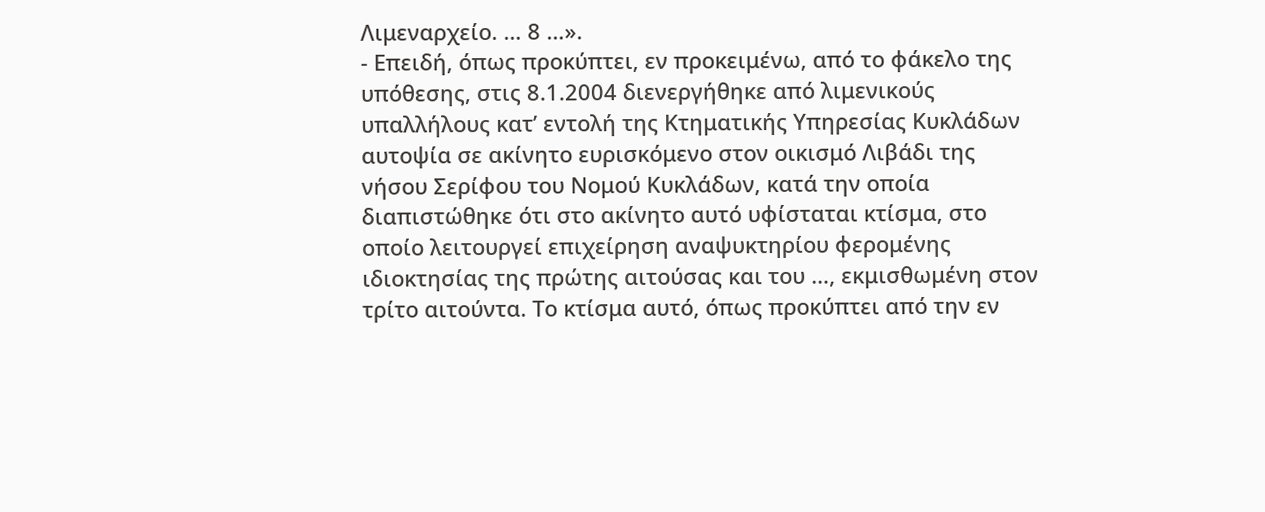Λιμεναρχείο. … 8 …».
- Επειδή, όπως προκύπτει, εν προκειμένω, από το φάκελο της υπόθεσης, στις 8.1.2004 διενεργήθηκε από λιμενικούς υπαλλήλους κατ’ εντολή της Κτηματικής Υπηρεσίας Κυκλάδων αυτοψία σε ακίνητο ευρισκόμενο στον οικισμό Λιβάδι της νήσου Σερίφου του Νομού Κυκλάδων, κατά την οποία διαπιστώθηκε ότι στο ακίνητο αυτό υφίσταται κτίσμα, στο οποίο λειτουργεί επιχείρηση αναψυκτηρίου φερομένης ιδιοκτησίας της πρώτης αιτούσας και του …, εκμισθωμένη στον τρίτο αιτούντα. Το κτίσμα αυτό, όπως προκύπτει από την εν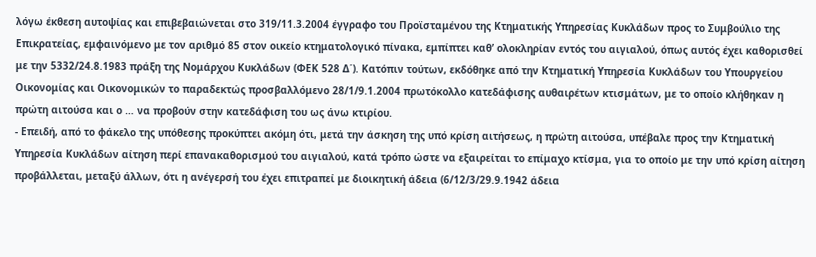λόγω έκθεση αυτοψίας και επιβεβαιώνεται στο 319/11.3.2004 έγγραφο του Προϊσταμένου της Κτηματικής Υπηρεσίας Κυκλάδων προς το Συμβούλιο της Επικρατείας, εμφαινόμενο με τον αριθμό 85 στον οικείο κτηματολογικό πίνακα, εμπίπτει καθ’ ολοκληρίαν εντός του αιγιαλού, όπως αυτός έχει καθορισθεί με την 5332/24.8.1983 πράξη της Νομάρχου Κυκλάδων (ΦΕΚ 528 Δ΄). Κατόπιν τούτων, εκδόθηκε από την Κτηματική Υπηρεσία Κυκλάδων του Υπουργείου Οικονομίας και Οικονομικών το παραδεκτώς προσβαλλόμενο 28/1/9.1.2004 πρωτόκολλο κατεδάφισης αυθαιρέτων κτισμάτων, με το οποίο κλήθηκαν η πρώτη αιτούσα και ο … να προβούν στην κατεδάφιση του ως άνω κτιρίου.
- Επειδή, από το φάκελο της υπόθεσης προκύπτει ακόμη ότι, μετά την άσκηση της υπό κρίση αιτήσεως, η πρώτη αιτούσα, υπέβαλε προς την Κτηματική Υπηρεσία Κυκλάδων αίτηση περί επανακαθορισμού του αιγιαλού, κατά τρόπο ώστε να εξαιρείται το επίμαχο κτίσμα, για το οποίο με την υπό κρίση αίτηση προβάλλεται, μεταξύ άλλων, ότι η ανέγερσή του έχει επιτραπεί με διοικητική άδεια (6/12/3/29.9.1942 άδεια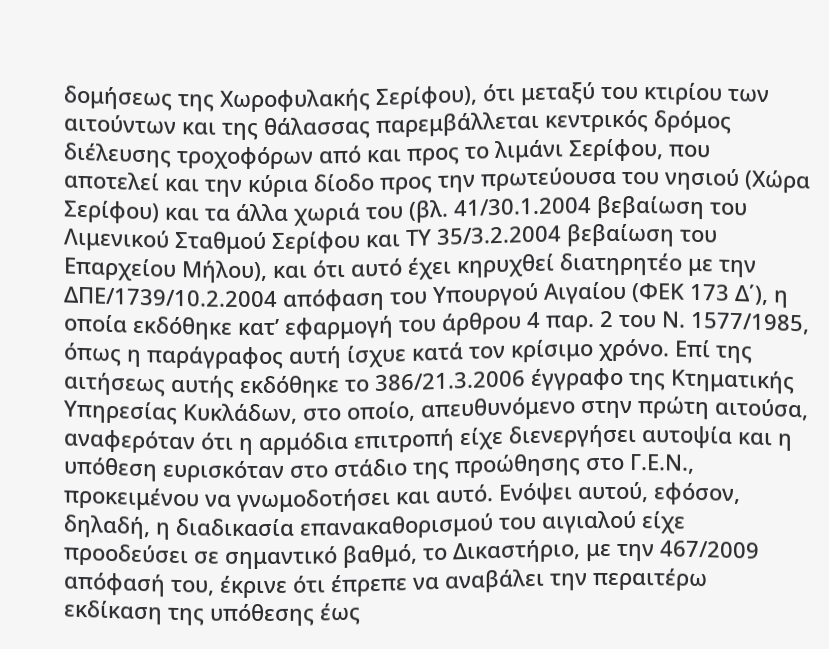δομήσεως της Χωροφυλακής Σερίφου), ότι μεταξύ του κτιρίου των αιτούντων και της θάλασσας παρεμβάλλεται κεντρικός δρόμος διέλευσης τροχοφόρων από και προς το λιμάνι Σερίφου, που αποτελεί και την κύρια δίοδο προς την πρωτεύουσα του νησιού (Χώρα Σερίφου) και τα άλλα χωριά του (βλ. 41/30.1.2004 βεβαίωση του Λιμενικού Σταθμού Σερίφου και ΤΥ 35/3.2.2004 βεβαίωση του Επαρχείου Μήλου), και ότι αυτό έχει κηρυχθεί διατηρητέο με την ΔΠΕ/1739/10.2.2004 απόφαση του Υπουργού Αιγαίου (ΦΕΚ 173 Δ΄), η οποία εκδόθηκε κατ’ εφαρμογή του άρθρου 4 παρ. 2 του Ν. 1577/1985, όπως η παράγραφος αυτή ίσχυε κατά τον κρίσιμο χρόνο. Επί της αιτήσεως αυτής εκδόθηκε το 386/21.3.2006 έγγραφο της Κτηματικής Υπηρεσίας Κυκλάδων, στο οποίο, απευθυνόμενο στην πρώτη αιτούσα, αναφερόταν ότι η αρμόδια επιτροπή είχε διενεργήσει αυτοψία και η υπόθεση ευρισκόταν στο στάδιο της προώθησης στο Γ.Ε.Ν., προκειμένου να γνωμοδοτήσει και αυτό. Ενόψει αυτού, εφόσον, δηλαδή, η διαδικασία επανακαθορισμού του αιγιαλού είχε προοδεύσει σε σημαντικό βαθμό, το Δικαστήριο, με την 467/2009 απόφασή του, έκρινε ότι έπρεπε να αναβάλει την περαιτέρω εκδίκαση της υπόθεσης έως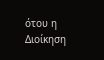ότου η Διοίκηση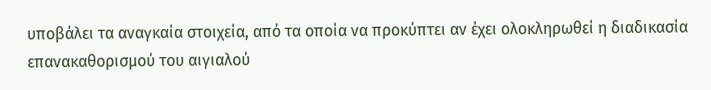υποβάλει τα αναγκαία στοιχεία, από τα οποία να προκύπτει αν έχει ολοκληρωθεί η διαδικασία επανακαθορισμού του αιγιαλού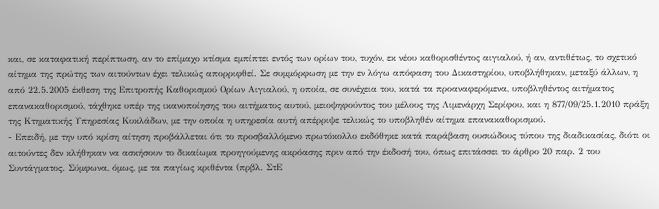και, σε καταφατική περίπτωση, αν το επίμαχο κτίσμα εμπίπτει εντός των ορίων του, τυχόν, εκ νέου καθορισθέντος αιγιαλού, ή αν, αντιθέτως, το σχετικό αίτημα της πρώτης των αιτούντων έχει τελικώς απορριφθεί. Σε συμμόρφωση με την εν λόγω απόφαση του Δικαστηρίου, υποβλήθηκαν, μεταξύ άλλων, η από 22.5.2005 έκθεση της Επιτροπής Καθορισμού Ορίων Αιγιαλού, η οποία, σε συνέχεια του, κατά τα προαναφερόμενα, υποβληθέντος αιτήματος επανακαθορισμού, τάχθηκε υπέρ της ικανοποίησης του αιτήματος αυτού, μειοψηφούντος του μέλους της Λιμενάρχη Σερίφου, και η 877/09/25.1.2010 πράξη της Κτηματικής Υπηρεσίας Κυκλάδων, με την οποία η υπηρεσία αυτή απέρριψε τελικώς το υποβληθέν αίτημα επανακαθορισμού.
- Επειδή, με την υπό κρίση αίτηση προβάλλεται ότι το προσβαλλόμενο πρωτόκολλο εκδόθηκε κατά παράβαση ουσιώδους τύπου της διαδικασίας, διότι οι αιτούντες δεν κλήθηκαν να ασκήσουν το δικαίωμα προηγούμενης ακρόασης πριν από την έκδοσή του, όπως επιτάσσει το άρθρο 20 παρ. 2 του Συντάγματος. Σύμφωνα, όμως, με τα παγίως κριθέντα (πρβλ. ΣτΕ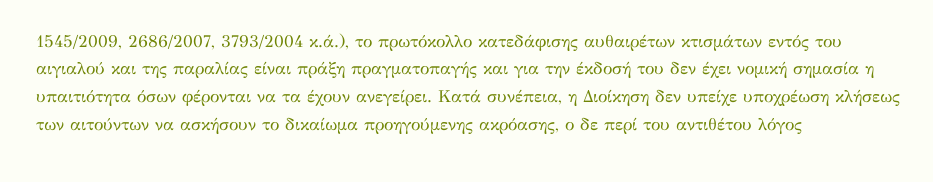1545/2009, 2686/2007, 3793/2004 κ.ά.), το πρωτόκολλο κατεδάφισης αυθαιρέτων κτισμάτων εντός του αιγιαλού και της παραλίας είναι πράξη πραγματοπαγής και για την έκδοσή του δεν έχει νομική σημασία η υπαιτιότητα όσων φέρονται να τα έχουν ανεγείρει. Κατά συνέπεια, η Διοίκηση δεν υπείχε υποχρέωση κλήσεως των αιτούντων να ασκήσουν το δικαίωμα προηγούμενης ακρόασης, ο δε περί του αντιθέτου λόγος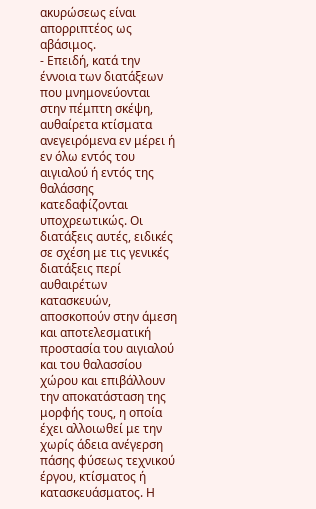ακυρώσεως είναι απορριπτέος ως αβάσιμος.
- Επειδή, κατά την έννοια των διατάξεων που μνημονεύονται στην πέμπτη σκέψη, αυθαίρετα κτίσματα ανεγειρόμενα εν μέρει ή εν όλω εντός του αιγιαλού ή εντός της θαλάσσης κατεδαφίζονται υποχρεωτικώς. Οι διατάξεις αυτές, ειδικές σε σχέση με τις γενικές διατάξεις περί αυθαιρέτων κατασκευών, αποσκοπούν στην άμεση και αποτελεσματική προστασία του αιγιαλού και του θαλασσίου χώρου και επιβάλλουν την αποκατάσταση της μορφής τους, η οποία έχει αλλοιωθεί με την χωρίς άδεια ανέγερση πάσης φύσεως τεχνικού έργου, κτίσματος ή κατασκευάσματος. Η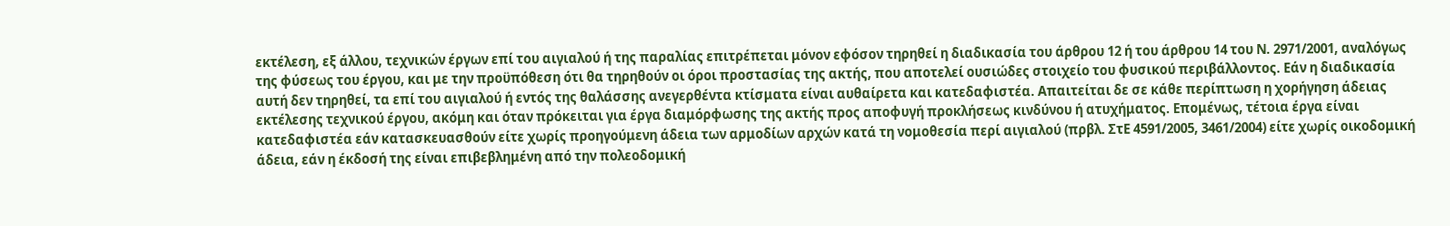εκτέλεση, εξ άλλου, τεχνικών έργων επί του αιγιαλού ή της παραλίας επιτρέπεται μόνον εφόσον τηρηθεί η διαδικασία του άρθρου 12 ή του άρθρου 14 του Ν. 2971/2001, αναλόγως της φύσεως του έργου, και με την προϋπόθεση ότι θα τηρηθούν οι όροι προστασίας της ακτής, που αποτελεί ουσιώδες στοιχείο του φυσικού περιβάλλοντος. Εάν η διαδικασία αυτή δεν τηρηθεί, τα επί του αιγιαλού ή εντός της θαλάσσης ανεγερθέντα κτίσματα είναι αυθαίρετα και κατεδαφιστέα. Απαιτείται δε σε κάθε περίπτωση η χορήγηση άδειας εκτέλεσης τεχνικού έργου, ακόμη και όταν πρόκειται για έργα διαμόρφωσης της ακτής προς αποφυγή προκλήσεως κινδύνου ή ατυχήματος. Επομένως, τέτοια έργα είναι κατεδαφιστέα εάν κατασκευασθούν είτε χωρίς προηγούμενη άδεια των αρμοδίων αρχών κατά τη νομοθεσία περί αιγιαλού (πρβλ. ΣτΕ 4591/2005, 3461/2004) είτε χωρίς οικοδομική άδεια, εάν η έκδοσή της είναι επιβεβλημένη από την πολεοδομική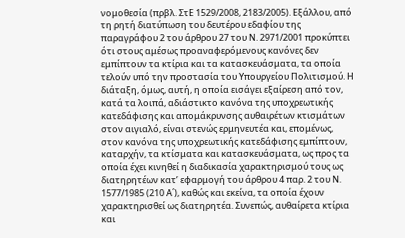νομοθεσία (πρβλ. ΣτΕ 1529/2008, 2183/2005). Εξάλλου, από τη ρητή διατύπωση του δευτέρου εδαφίου της παραγράφου 2 του άρθρου 27 του Ν. 2971/2001 προκύπτει ότι στους αμέσως προαναφερόμενους κανόνες δεν εμπίπτουν τα κτίρια και τα κατασκευάσματα, τα οποία τελούν υπό την προστασία του Υπουργείου Πολιτισμού. Η διάταξη, όμως, αυτή, η οποία εισάγει εξαίρεση από τον, κατά τα λοιπά, αδιάστικτο κανόνα της υποχρεωτικής κατεδάφισης και απομάκρυνσης αυθαιρέτων κτισμάτων στον αιγιαλό, είναι στενώς ερμηνευτέα και, επομένως, στον κανόνα της υποχρεωτικής κατεδάφισης εμπίπτουν, καταρχήν, τα κτίσματα και κατασκευάσματα, ως προς τα οποία έχει κινηθεί η διαδικασία χαρακτηρισμού τους ως διατηρητέων κατ’ εφαρμογή του άρθρου 4 παρ. 2 του Ν. 1577/1985 (210 Α΄), καθώς και εκείνα, τα οποία έχουν χαρακτηρισθεί ως διατηρητέα. Συνεπώς, αυθαίρετα κτίρια και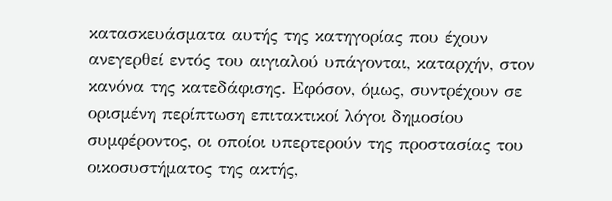κατασκευάσματα αυτής της κατηγορίας που έχουν ανεγερθεί εντός του αιγιαλού υπάγονται, καταρχήν, στον κανόνα της κατεδάφισης. Εφόσον, όμως, συντρέχουν σε ορισμένη περίπτωση επιτακτικοί λόγοι δημοσίου συμφέροντος, οι οποίοι υπερτερούν της προστασίας του οικοσυστήματος της ακτής,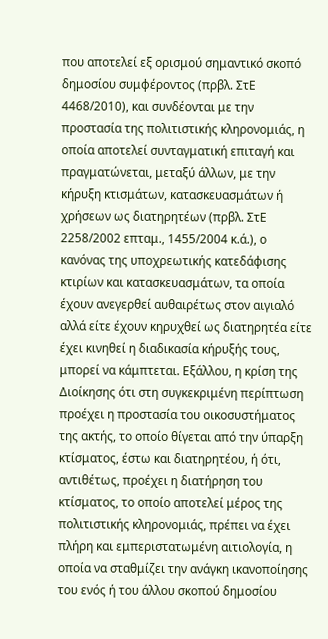που αποτελεί εξ ορισμού σημαντικό σκοπό δημοσίου συμφέροντος (πρβλ. ΣτΕ 4468/2010), και συνδέονται με την προστασία της πολιτιστικής κληρονομιάς, η οποία αποτελεί συνταγματική επιταγή και πραγματώνεται, μεταξύ άλλων, με την κήρυξη κτισμάτων, κατασκευασμάτων ή χρήσεων ως διατηρητέων (πρβλ. ΣτΕ 2258/2002 επταμ., 1455/2004 κ.ά.), ο κανόνας της υποχρεωτικής κατεδάφισης κτιρίων και κατασκευασμάτων, τα οποία έχουν ανεγερθεί αυθαιρέτως στον αιγιαλό αλλά είτε έχουν κηρυχθεί ως διατηρητέα είτε έχει κινηθεί η διαδικασία κήρυξής τους, μπορεί να κάμπτεται. Εξάλλου, η κρίση της Διοίκησης ότι στη συγκεκριμένη περίπτωση προέχει η προστασία του οικοσυστήματος της ακτής, το οποίο θίγεται από την ύπαρξη κτίσματος, έστω και διατηρητέου, ή ότι, αντιθέτως, προέχει η διατήρηση του κτίσματος, το οποίο αποτελεί μέρος της πολιτιστικής κληρονομιάς, πρέπει να έχει πλήρη και εμπεριστατωμένη αιτιολογία, η οποία να σταθμίζει την ανάγκη ικανοποίησης του ενός ή του άλλου σκοπού δημοσίου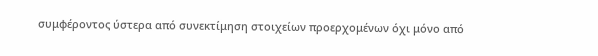συμφέροντος ύστερα από συνεκτίμηση στοιχείων προερχομένων όχι μόνο από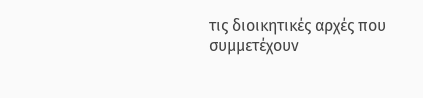τις διοικητικές αρχές που συμμετέχουν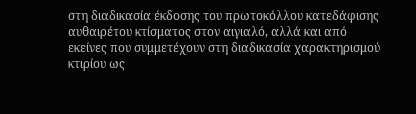στη διαδικασία έκδοσης του πρωτοκόλλου κατεδάφισης αυθαιρέτου κτίσματος στον αιγιαλό, αλλά και από εκείνες που συμμετέχουν στη διαδικασία χαρακτηρισμού κτιρίου ως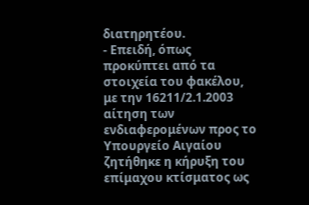διατηρητέου.
- Επειδή, όπως προκύπτει από τα στοιχεία του φακέλου, με την 16211/2.1.2003 αίτηση των ενδιαφερομένων προς το Υπουργείο Αιγαίου ζητήθηκε η κήρυξη του επίμαχου κτίσματος ως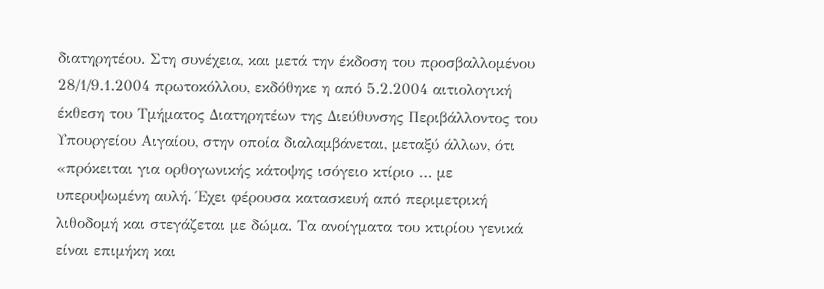διατηρητέου. Στη συνέχεια, και μετά την έκδοση του προσβαλλομένου 28/1/9.1.2004 πρωτοκόλλου, εκδόθηκε η από 5.2.2004 αιτιολογική έκθεση του Τμήματος Διατηρητέων της Διεύθυνσης Περιβάλλοντος του Υπουργείου Αιγαίου, στην οποία διαλαμβάνεται, μεταξύ άλλων, ότι «πρόκειται για ορθογωνικής κάτοψης ισόγειο κτίριο … με υπερυψωμένη αυλή. Έχει φέρουσα κατασκευή από περιμετρική λιθοδομή και στεγάζεται με δώμα. Τα ανοίγματα του κτιρίου γενικά είναι επιμήκη και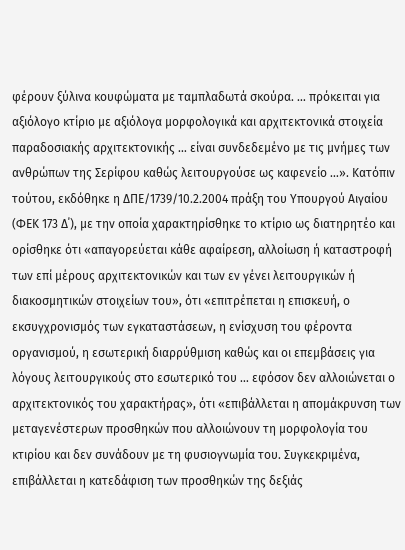φέρουν ξύλινα κουφώματα με ταμπλαδωτά σκούρα. … πρόκειται για αξιόλογο κτίριο με αξιόλογα μορφολογικά και αρχιτεκτονικά στοιχεία παραδοσιακής αρχιτεκτονικής … είναι συνδεδεμένο με τις μνήμες των ανθρώπων της Σερίφου καθώς λειτουργούσε ως καφενείο …». Κατόπιν τούτου, εκδόθηκε η ΔΠΕ/1739/10.2.2004 πράξη του Υπουργού Αιγαίου (ΦΕΚ 173 Δ΄), με την οποία χαρακτηρίσθηκε το κτίριο ως διατηρητέο και ορίσθηκε ότι «απαγορεύεται κάθε αφαίρεση, αλλοίωση ή καταστροφή των επί μέρους αρχιτεκτονικών και των εν γένει λειτουργικών ή διακοσμητικών στοιχείων του», ότι «επιτρέπεται η επισκευή, ο εκσυγχρονισμός των εγκαταστάσεων, η ενίσχυση του φέροντα οργανισμού, η εσωτερική διαρρύθμιση καθώς και οι επεμβάσεις για λόγους λειτουργικούς στο εσωτερικό του … εφόσον δεν αλλοιώνεται ο αρχιτεκτονικός του χαρακτήρας», ότι «επιβάλλεται η απομάκρυνση των μεταγενέστερων προσθηκών που αλλοιώνουν τη μορφολογία του κτιρίου και δεν συνάδουν με τη φυσιογνωμία του. Συγκεκριμένα, επιβάλλεται η κατεδάφιση των προσθηκών της δεξιάς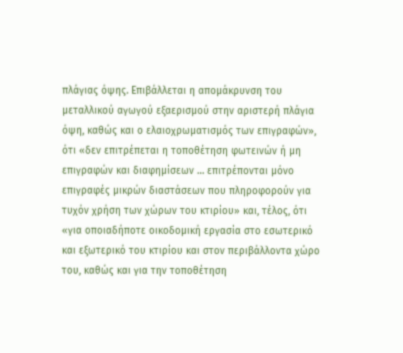πλάγιας όψης. Επιβάλλεται η απομάκρυνση του μεταλλικού αγωγού εξαερισμού στην αριστερή πλάγια όψη, καθώς και ο ελαιοχρωματισμός των επιγραφών», ότι «δεν επιτρέπεται η τοποθέτηση φωτεινών ή μη επιγραφών και διαφημίσεων … επιτρέπονται μόνο επιγραφές μικρών διαστάσεων που πληροφορούν για τυχόν χρήση των χώρων του κτιρίου» και, τέλος, ότι «για οποιαδήποτε οικοδομική εργασία στο εσωτερικό και εξωτερικό του κτιρίου και στον περιβάλλοντα χώρο του, καθώς και για την τοποθέτηση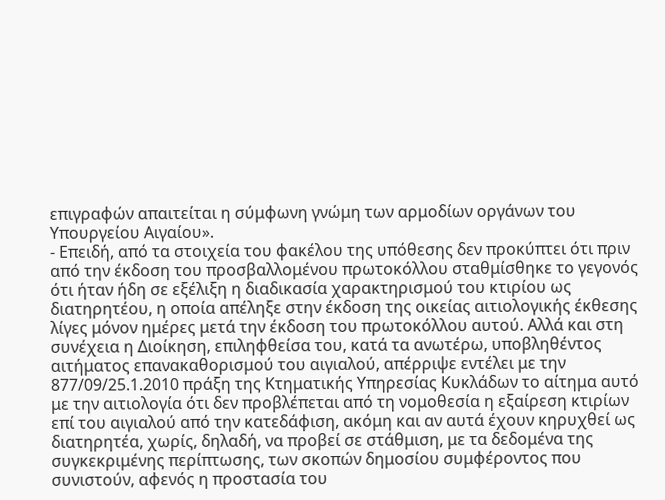επιγραφών απαιτείται η σύμφωνη γνώμη των αρμοδίων οργάνων του Υπουργείου Αιγαίου».
- Επειδή, από τα στοιχεία του φακέλου της υπόθεσης δεν προκύπτει ότι πριν από την έκδοση του προσβαλλομένου πρωτοκόλλου σταθμίσθηκε το γεγονός ότι ήταν ήδη σε εξέλιξη η διαδικασία χαρακτηρισμού του κτιρίου ως διατηρητέου, η οποία απέληξε στην έκδοση της οικείας αιτιολογικής έκθεσης λίγες μόνον ημέρες μετά την έκδοση του πρωτοκόλλου αυτού. Αλλά και στη συνέχεια η Διοίκηση, επιληφθείσα του, κατά τα ανωτέρω, υποβληθέντος αιτήματος επανακαθορισμού του αιγιαλού, απέρριψε εντέλει με την 877/09/25.1.2010 πράξη της Κτηματικής Υπηρεσίας Κυκλάδων το αίτημα αυτό με την αιτιολογία ότι δεν προβλέπεται από τη νομοθεσία η εξαίρεση κτιρίων επί του αιγιαλού από την κατεδάφιση, ακόμη και αν αυτά έχουν κηρυχθεί ως διατηρητέα, χωρίς, δηλαδή, να προβεί σε στάθμιση, με τα δεδομένα της συγκεκριμένης περίπτωσης, των σκοπών δημοσίου συμφέροντος που συνιστούν, αφενός η προστασία του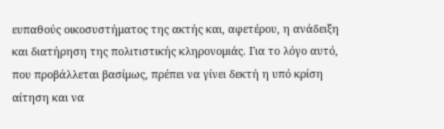ευπαθούς οικοσυστήματος της ακτής και, αφετέρου, η ανάδειξη και διατήρηση της πολιτιστικής κληρονομιάς. Για το λόγο αυτό, που προβάλλεται βασίμως, πρέπει να γίνει δεκτή η υπό κρίση αίτηση και να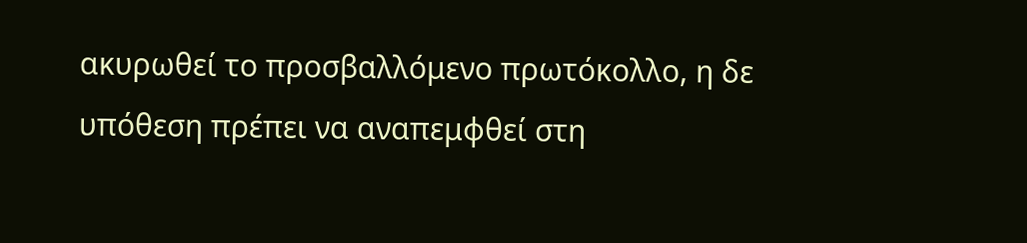ακυρωθεί το προσβαλλόμενο πρωτόκολλο, η δε υπόθεση πρέπει να αναπεμφθεί στη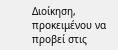Διοίκηση, προκειμένου να προβεί στις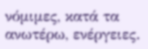νόμιμες, κατά τα ανωτέρω, ενέργειες.